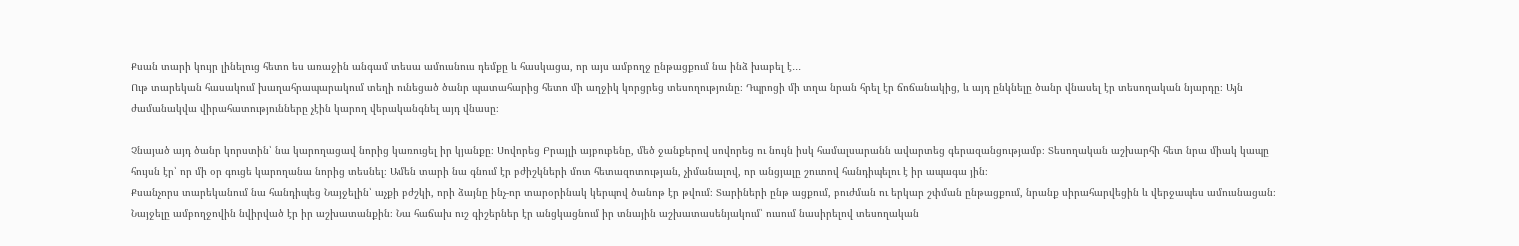Քսան տարի կույր լինելուց հետո ես առաջին անգամ տեսա ամուսնուս դեմքը և հասկացա, որ այս ամբողջ ընթացքում նա ինձ խաբել է․․․
Ութ տարեկան հասակում խաղահրապարակում տեղի ունեցած ծանր պատահարից հետո մի աղջիկ կորցրեց տեսողությունը։ Դպրոցի մի տղա նրան հրել էր ճոճանակից, և այդ ընկնելը ծանր վնասել էր տեսողական նյարդը։ Այն ժամանակվա վիրահատությունները չէին կարող վերականգնել այդ վնասը։

Չնայած այդ ծանր կորստին՝ նա կարողացավ նորից կառուցել իր կյանքը։ Սովորեց Բրայլի այբուբենը, մեծ ջանքերով սովորեց ու նույն իսկ համալսարանն ավարտեց գերազանցությամբ։ Տեսողական աշխարհի հետ նրա միակ կապը հույսն էր՝ որ մի օր գուցե կարողանա նորից տեսնել։ Ամեն տարի նա գնում էր բժիշկների մոտ հետազոտության, չիմանալով, որ անցյալը շուտով հանդիպելու է իր ապագա յին։
Քսանչորս տարեկանում նա հանդիպեց Նայջելին՝ աչքի բժշկի, որի ձայնը ինչ-որ տարօրինակ կերպով ծանոթ էր թվում։ Տարիների ընթ ացքում, բուժման ու երկար շփման ընթացքում, նրանք սիրահարվեցին և վերջապես ամուսնացան։
Նայջելը ամբողջովին նվիրված էր իր աշխատանքին։ Նա հաճախ ուշ գիշերներ էր անցկացնում իր տնային աշխատասենյակում՝ ուսում նասիրելով տեսողական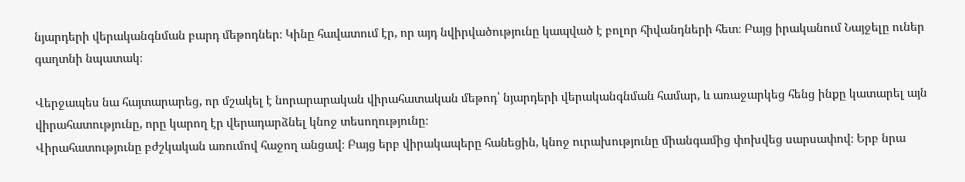նյարդերի վերականգնման բարդ մեթոդներ։ Կինը հավատում էր, որ այդ նվիրվածությունը կապված է բոլոր հիվանդների հետ։ Բայց իրականում Նայջելը ուներ գաղտնի նպատակ։

Վերջապես նա հայտարարեց, որ մշակել է նորարարական վիրահատական մեթոդ՝ նյարդերի վերականգնման համար, և առաջարկեց հենց ինքը կատարել այն վիրահատությունը, որը կարող էր վերադարձնել կնոջ տեսողությունը։
Վիրահատությունը բժշկական առումով հաջող անցավ։ Բայց երբ վիրակապերը հանեցին, կնոջ ուրախությունը միանգամից փոխվեց սարսափով։ Երբ նրա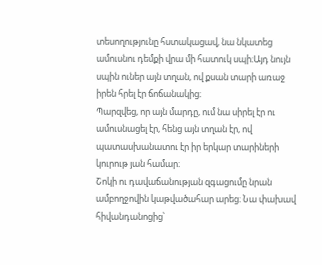տեսողությունը հստակացավ, նա նկատեց ամուսնու դեմքի վրա մի հատուկ սպի։Այդ նույն սպին ուներ այն տղան, ով քսան տարի առաջ իրեն հրել էր ճոճանակից։
Պարզվեց, որ այն մարդը, ում նա սիրել էր ու ամուսնացել էր, հենց այն տղան էր, ով պատասխանատու էր իր երկար տարիների կուրութ յան համար։
Շոկի ու դավաճանության զգացումը նրան ամբողջովին կաթվածահար արեց։ Նա փախավ հիվանդանոցից՝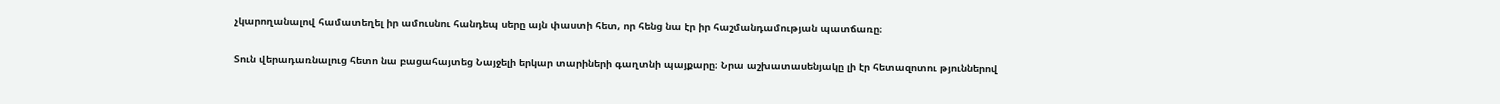չկարողանալով համատեղել իր ամուսնու հանդեպ սերը այն փաստի հետ, որ հենց նա էր իր հաշմանդամության պատճառը։

Տուն վերադառնալուց հետո նա բացահայտեց Նայջելի երկար տարիների գաղտնի պայքարը։ Նրա աշխատասենյակը լի էր հետազոտու թյուններով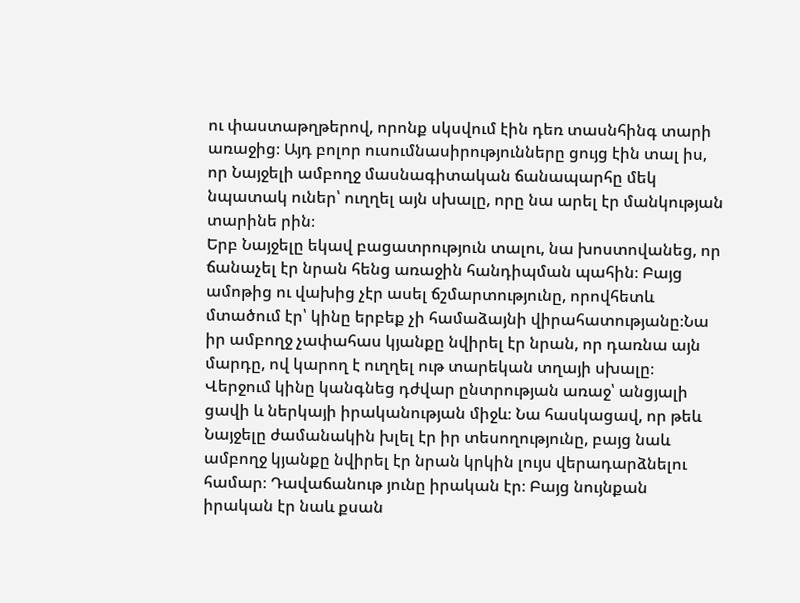ու փաստաթղթերով, որոնք սկսվում էին դեռ տասնհինգ տարի առաջից։ Այդ բոլոր ուսումնասիրությունները ցույց էին տալ իս, որ Նայջելի ամբողջ մասնագիտական ճանապարհը մեկ նպատակ ուներ՝ ուղղել այն սխալը, որը նա արել էր մանկության տարինե րին։
Երբ Նայջելը եկավ բացատրություն տալու, նա խոստովանեց, որ ճանաչել էր նրան հենց առաջին հանդիպման պահին։ Բայց ամոթից ու վախից չէր ասել ճշմարտությունը, որովհետև մտածում էր՝ կինը երբեք չի համաձայնի վիրահատությանը։Նա իր ամբողջ չափահաս կյանքը նվիրել էր նրան, որ դառնա այն մարդը, ով կարող է ուղղել ութ տարեկան տղայի սխալը։
Վերջում կինը կանգնեց դժվար ընտրության առաջ՝ անցյալի ցավի և ներկայի իրականության միջև։ Նա հասկացավ, որ թեև Նայջելը ժամանակին խլել էր իր տեսողությունը, բայց նաև ամբողջ կյանքը նվիրել էր նրան կրկին լույս վերադարձնելու համար։ Դավաճանութ յունը իրական էր։ Բայց նույնքան իրական էր նաև քսան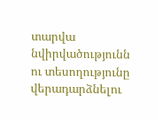տարվա նվիրվածությունն ու տեսողությունը վերադարձնելու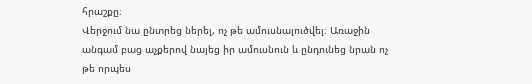հրաշքը։
Վերջում նա ընտրեց ներել, ոչ թե ամուսնալուծվել։ Առաջին անգամ բաց աչքերով նայեց իր ամուսնուն և ընդունեց նրան ոչ թե որպես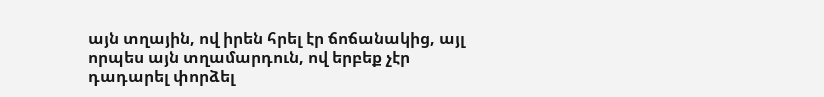այն տղային, ով իրեն հրել էր ճոճանակից, այլ որպես այն տղամարդուն, ով երբեք չէր դադարել փորձել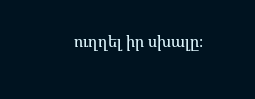ուղղել իր սխալը։